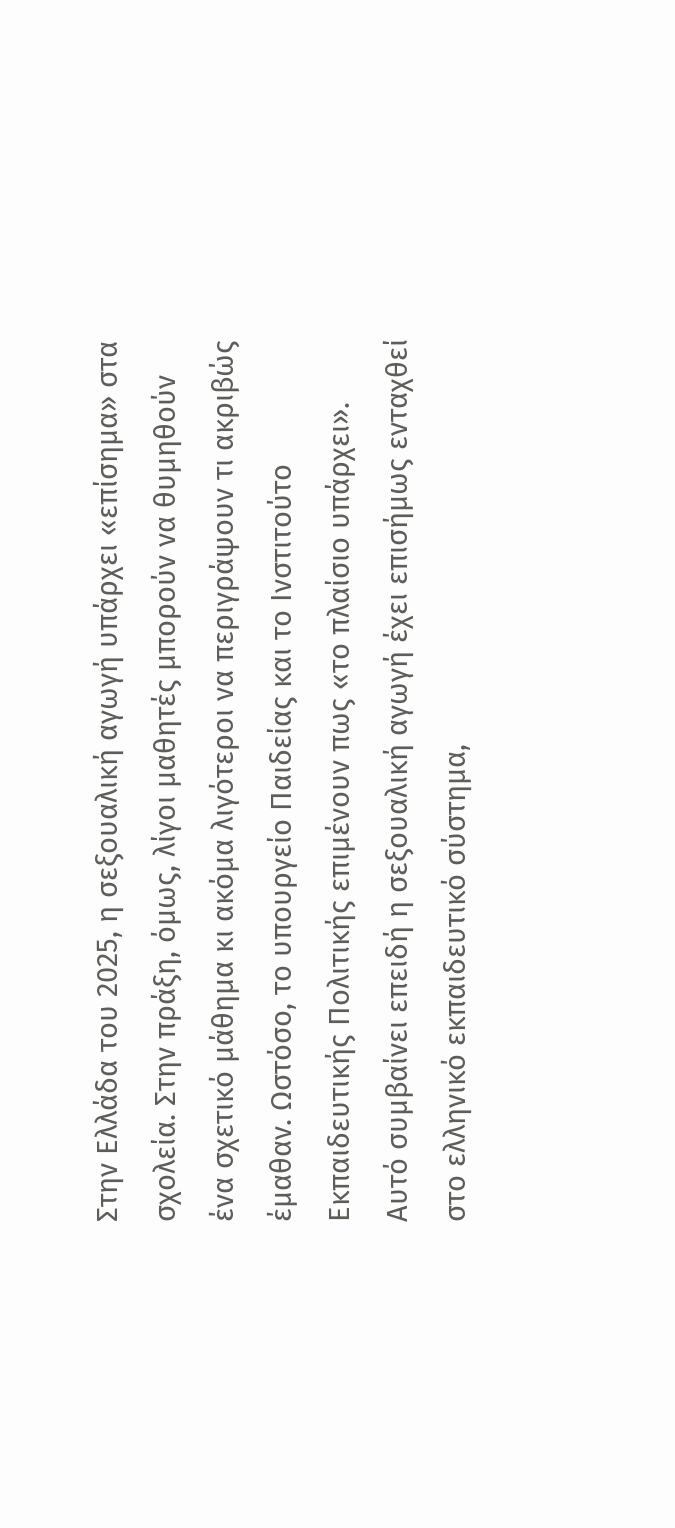Στην Ελλάδα του 2025, η σεξουαλική αγωγή υπάρχει «επίσημα» στα σχολεία. Στην πράξη, όμως, λίγοι μαθητές μπορούν να θυμηθούν ένα σχετικό μάθημα κι ακόμα λιγότεροι να περιγράψουν τι ακριβώς έμαθαν. Ωστόσο, το υπουργείο Παιδείας και το Ινστιτούτο Εκπαιδευτικής Πολιτικής επιμένουν πως «το πλαίσιο υπάρχει». Αυτό συμβαίνει επειδή η σεξουαλική αγωγή έχει επισήμως ενταχθεί στο ελληνικό εκπαιδευτικό σύστημα,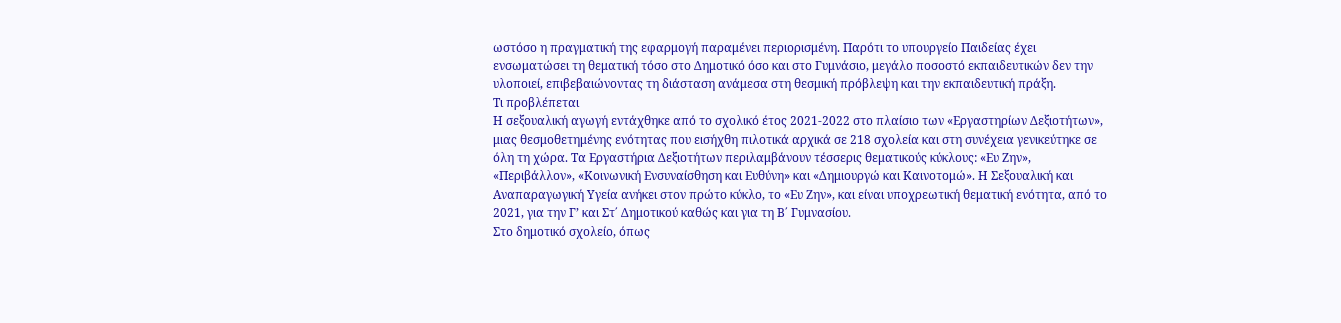ωστόσο η πραγματική της εφαρμογή παραμένει περιορισμένη. Παρότι το υπουργείο Παιδείας έχει ενσωματώσει τη θεματική τόσο στο Δημοτικό όσο και στο Γυμνάσιο, μεγάλο ποσοστό εκπαιδευτικών δεν την υλοποιεί, επιβεβαιώνοντας τη διάσταση ανάμεσα στη θεσμική πρόβλεψη και την εκπαιδευτική πράξη.
Τι προβλέπεται
Η σεξουαλική αγωγή εντάχθηκε από το σχολικό έτος 2021-2022 στο πλαίσιο των «Εργαστηρίων Δεξιοτήτων», μιας θεσμοθετημένης ενότητας που εισήχθη πιλοτικά αρχικά σε 218 σχολεία και στη συνέχεια γενικεύτηκε σε όλη τη χώρα. Τα Εργαστήρια Δεξιοτήτων περιλαμβάνουν τέσσερις θεματικούς κύκλους: «Ευ Ζην», «Περιβάλλον», «Κοινωνική Ενσυναίσθηση και Ευθύνη» και «Δημιουργώ και Καινοτομώ». Η Σεξουαλική και Αναπαραγωγική Υγεία ανήκει στον πρώτο κύκλο, το «Ευ Ζην», και είναι υποχρεωτική θεματική ενότητα, από το 2021, για την Γ’ και Στ΄ Δημοτικού καθώς και για τη Β΄ Γυμνασίου.
Στο δημοτικό σχολείο, όπως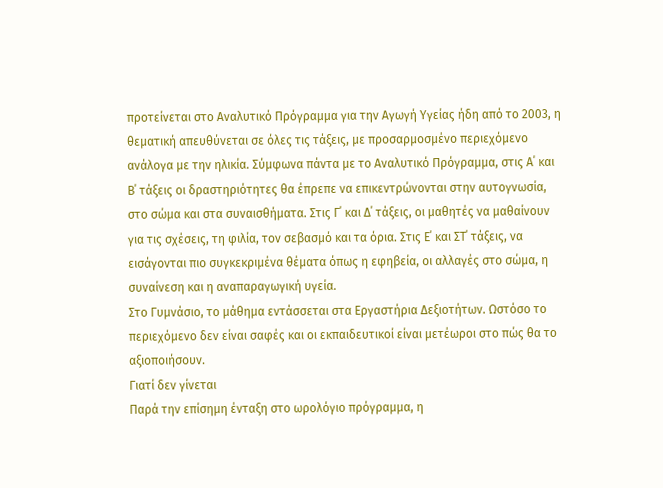προτείνεται στο Αναλυτικό Πρόγραμμα για την Αγωγή Υγείας ήδη από το 2003, η θεματική απευθύνεται σε όλες τις τάξεις, με προσαρμοσμένο περιεχόμενο ανάλογα με την ηλικία. Σύμφωνα πάντα με το Αναλυτικό Πρόγραμμα, στις Α΄ και Β΄ τάξεις οι δραστηριότητες θα έπρεπε να επικεντρώνονται στην αυτογνωσία, στο σώμα και στα συναισθήματα. Στις Γ΄ και Δ΄ τάξεις, οι μαθητές να μαθαίνουν για τις σχέσεις, τη φιλία, τον σεβασμό και τα όρια. Στις Ε΄ και ΣΤ΄ τάξεις, να εισάγονται πιο συγκεκριμένα θέματα όπως η εφηβεία, οι αλλαγές στο σώμα, η συναίνεση και η αναπαραγωγική υγεία.
Στο Γυμνάσιο, το μάθημα εντάσσεται στα Εργαστήρια Δεξιοτήτων. Ωστόσο το περιεχόμενο δεν είναι σαφές και οι εκπαιδευτικοί είναι μετέωροι στο πώς θα το αξιοποιήσουν.
Γιατί δεν γίνεται
Παρά την επίσημη ένταξη στο ωρολόγιο πρόγραμμα, η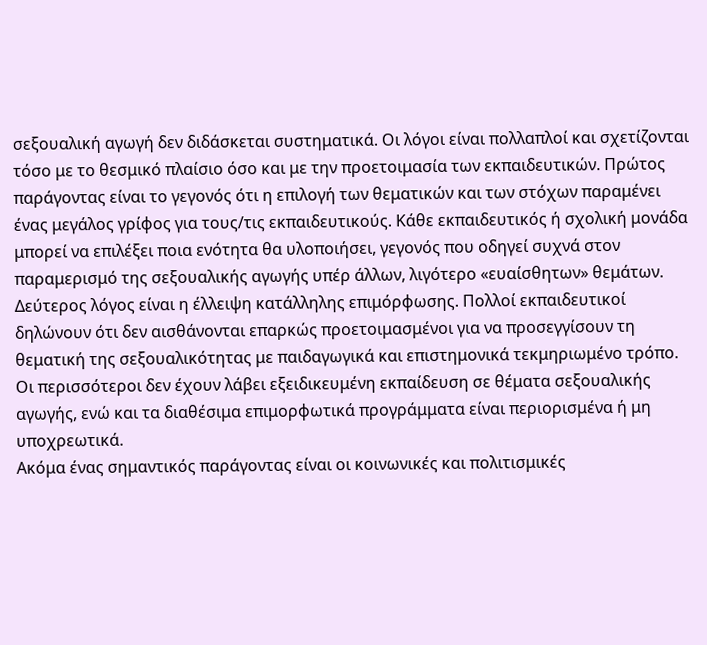σεξουαλική αγωγή δεν διδάσκεται συστηματικά. Οι λόγοι είναι πολλαπλοί και σχετίζονται τόσο με το θεσμικό πλαίσιο όσο και με την προετοιμασία των εκπαιδευτικών. Πρώτος παράγοντας είναι το γεγονός ότι η επιλογή των θεματικών και των στόχων παραμένει ένας μεγάλος γρίφος για τους/τις εκπαιδευτικούς. Κάθε εκπαιδευτικός ή σχολική μονάδα μπορεί να επιλέξει ποια ενότητα θα υλοποιήσει, γεγονός που οδηγεί συχνά στον παραμερισμό της σεξουαλικής αγωγής υπέρ άλλων, λιγότερο «ευαίσθητων» θεμάτων.
Δεύτερος λόγος είναι η έλλειψη κατάλληλης επιμόρφωσης. Πολλοί εκπαιδευτικοί δηλώνουν ότι δεν αισθάνονται επαρκώς προετοιμασμένοι για να προσεγγίσουν τη θεματική της σεξουαλικότητας με παιδαγωγικά και επιστημονικά τεκμηριωμένο τρόπο. Οι περισσότεροι δεν έχουν λάβει εξειδικευμένη εκπαίδευση σε θέματα σεξουαλικής αγωγής, ενώ και τα διαθέσιμα επιμορφωτικά προγράμματα είναι περιορισμένα ή μη υποχρεωτικά.
Ακόμα ένας σημαντικός παράγοντας είναι οι κοινωνικές και πολιτισμικές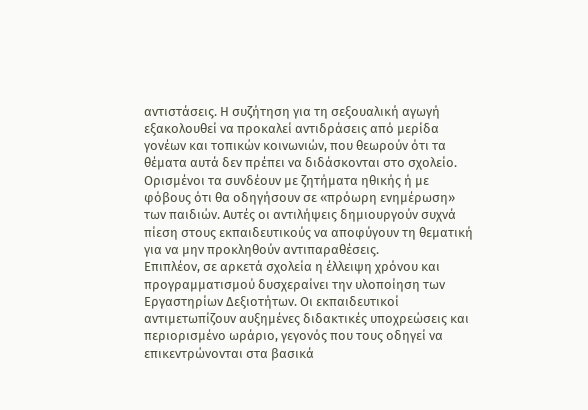αντιστάσεις. Η συζήτηση για τη σεξουαλική αγωγή εξακολουθεί να προκαλεί αντιδράσεις από μερίδα γονέων και τοπικών κοινωνιών, που θεωρούν ότι τα θέματα αυτά δεν πρέπει να διδάσκονται στο σχολείο. Ορισμένοι τα συνδέουν με ζητήματα ηθικής ή με φόβους ότι θα οδηγήσουν σε «πρόωρη ενημέρωση» των παιδιών. Αυτές οι αντιλήψεις δημιουργούν συχνά πίεση στους εκπαιδευτικούς να αποφύγουν τη θεματική για να μην προκληθούν αντιπαραθέσεις.
Επιπλέον, σε αρκετά σχολεία η έλλειψη χρόνου και προγραμματισμού δυσχεραίνει την υλοποίηση των Εργαστηρίων Δεξιοτήτων. Οι εκπαιδευτικοί αντιμετωπίζουν αυξημένες διδακτικές υποχρεώσεις και περιορισμένο ωράριο, γεγονός που τους οδηγεί να επικεντρώνονται στα βασικά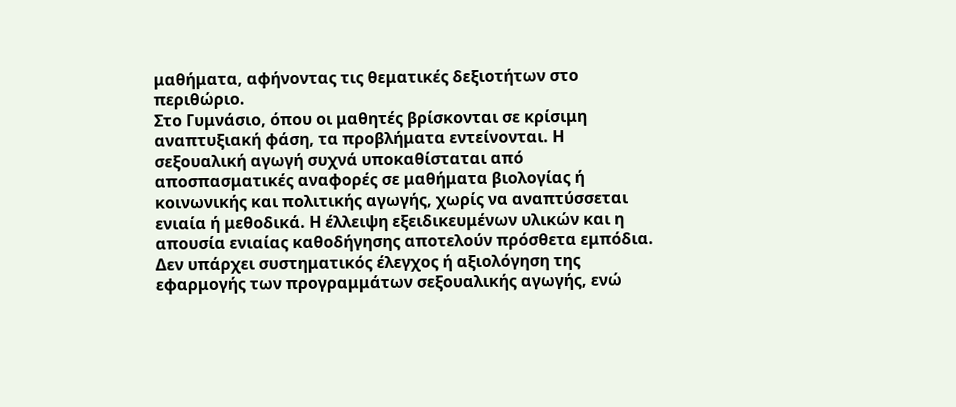μαθήματα, αφήνοντας τις θεματικές δεξιοτήτων στο περιθώριο.
Στο Γυμνάσιο, όπου οι μαθητές βρίσκονται σε κρίσιμη αναπτυξιακή φάση, τα προβλήματα εντείνονται. Η σεξουαλική αγωγή συχνά υποκαθίσταται από αποσπασματικές αναφορές σε μαθήματα βιολογίας ή κοινωνικής και πολιτικής αγωγής, χωρίς να αναπτύσσεται ενιαία ή μεθοδικά. Η έλλειψη εξειδικευμένων υλικών και η απουσία ενιαίας καθοδήγησης αποτελούν πρόσθετα εμπόδια. Δεν υπάρχει συστηματικός έλεγχος ή αξιολόγηση της εφαρμογής των προγραμμάτων σεξουαλικής αγωγής, ενώ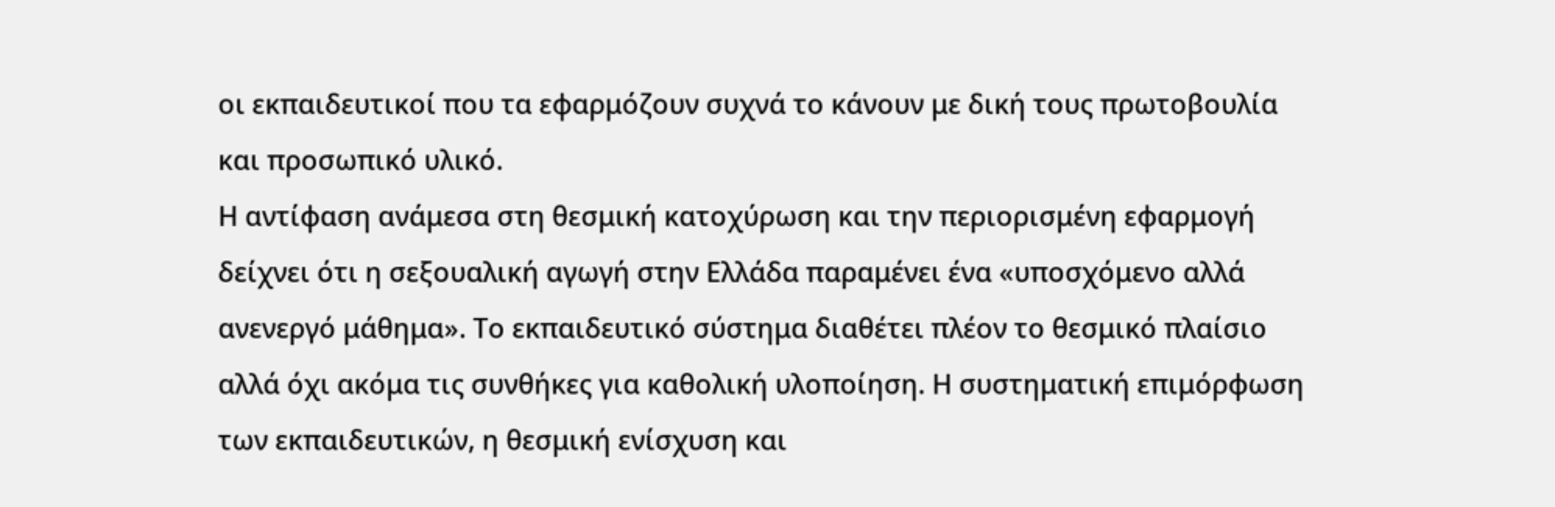οι εκπαιδευτικοί που τα εφαρμόζουν συχνά το κάνουν με δική τους πρωτοβουλία και προσωπικό υλικό.
Η αντίφαση ανάμεσα στη θεσμική κατοχύρωση και την περιορισμένη εφαρμογή δείχνει ότι η σεξουαλική αγωγή στην Ελλάδα παραμένει ένα «υποσχόμενο αλλά ανενεργό μάθημα». Το εκπαιδευτικό σύστημα διαθέτει πλέον το θεσμικό πλαίσιο αλλά όχι ακόμα τις συνθήκες για καθολική υλοποίηση. Η συστηματική επιμόρφωση των εκπαιδευτικών, η θεσμική ενίσχυση και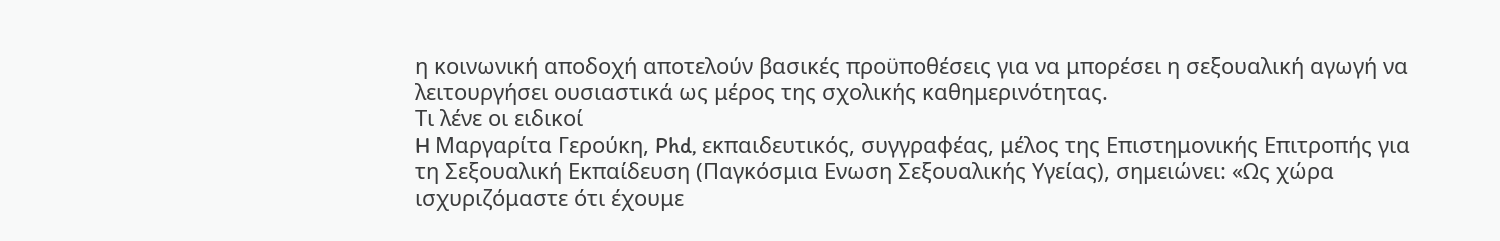η κοινωνική αποδοχή αποτελούν βασικές προϋποθέσεις για να μπορέσει η σεξουαλική αγωγή να λειτουργήσει ουσιαστικά ως μέρος της σχολικής καθημερινότητας.
Τι λένε οι ειδικοί
H Μαργαρίτα Γερούκη, Phd, εκπαιδευτικός, συγγραφέας, μέλος της Επιστημονικής Επιτροπής για τη Σεξουαλική Εκπαίδευση (Παγκόσμια Ενωση Σεξουαλικής Υγείας), σημειώνει: «Ως χώρα ισχυριζόμαστε ότι έχουμε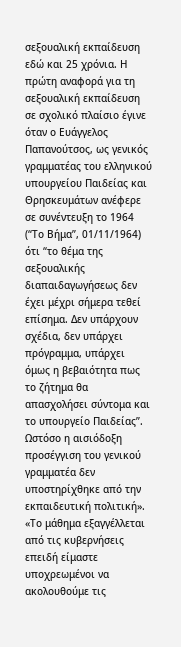σεξουαλική εκπαίδευση εδώ και 25 χρόνια. Η πρώτη αναφορά για τη σεξουαλική εκπαίδευση σε σχολικό πλαίσιο έγινε όταν ο Ευάγγελος Παπανούτσος, ως γενικός γραμματέας του ελληνικού υπουργείου Παιδείας και Θρησκευμάτων ανέφερε σε συνέντευξη το 1964 (“Το Βήμα”, 01/11/1964) ότι “το θέμα της σεξουαλικής διαπαιδαγωγήσεως δεν έχει μέχρι σήμερα τεθεί επίσημα. Δεν υπάρχουν σχέδια, δεν υπάρχει πρόγραμμα, υπάρχει όμως η βεβαιότητα πως το ζήτημα θα απασχολήσει σύντομα και το υπουργείο Παιδείας”. Ωστόσο η αισιόδοξη προσέγγιση του γενικού γραμματέα δεν υποστηρίχθηκε από την εκπαιδευτική πολιτική».
«Το μάθημα εξαγγέλλεται από τις κυβερνήσεις επειδή είμαστε υποχρεωμένοι να ακολουθούμε τις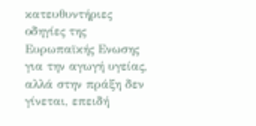κατευθυντήριες οδηγίες της Ευρωπαϊκής Ενωσης για την αγωγή υγείας, αλλά στην πράξη δεν γίνεται, επειδή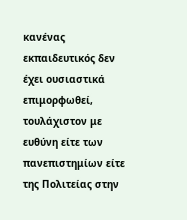κανένας εκπαιδευτικός δεν έχει ουσιαστικά επιμορφωθεί, τουλάχιστον με ευθύνη είτε των πανεπιστημίων είτε της Πολιτείας στην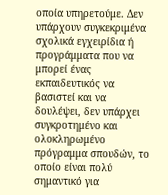οποία υπηρετούμε. Δεν υπάρχουν συγκεκριμένα σχολικά εγχειρίδια ή προγράμματα που να μπορεί ένας εκπαιδευτικός να βασιστεί και να δουλέψει, δεν υπάρχει συγκροτημένο και ολοκληρωμένο πρόγραμμα σπουδών, το οποίο είναι πολύ σημαντικό για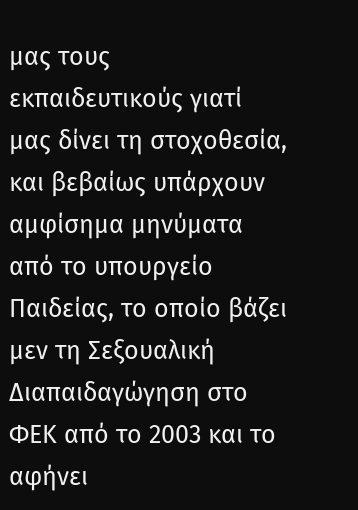μας τους εκπαιδευτικούς γιατί μας δίνει τη στοχοθεσία, και βεβαίως υπάρχουν αμφίσημα μηνύματα από το υπουργείο Παιδείας, το οποίο βάζει μεν τη Σεξουαλική Διαπαιδαγώγηση στο ΦΕΚ από το 2003 και το αφήνει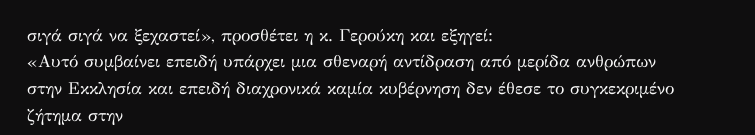σιγά σιγά να ξεχαστεί», προσθέτει η κ. Γερούκη και εξηγεί:
«Αυτό συμβαίνει επειδή υπάρχει μια σθεναρή αντίδραση από μερίδα ανθρώπων στην Εκκλησία και επειδή διαχρονικά καμία κυβέρνηση δεν έθεσε το συγκεκριμένο ζήτημα στην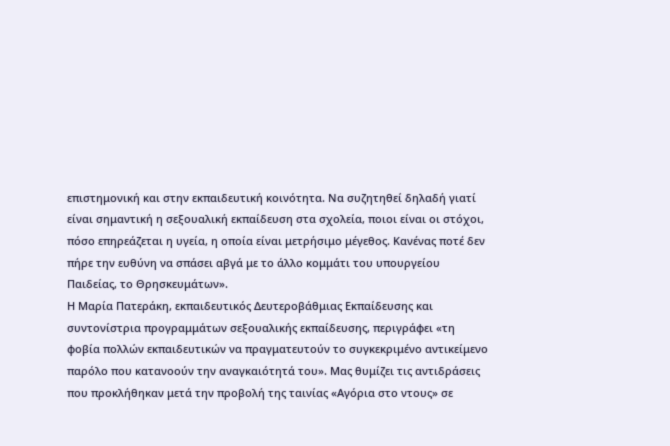επιστημονική και στην εκπαιδευτική κοινότητα. Να συζητηθεί δηλαδή γιατί είναι σημαντική η σεξουαλική εκπαίδευση στα σχολεία, ποιοι είναι οι στόχοι, πόσο επηρεάζεται η υγεία, η οποία είναι μετρήσιμο μέγεθος. Κανένας ποτέ δεν πήρε την ευθύνη να σπάσει αβγά με το άλλο κομμάτι του υπουργείου Παιδείας, το Θρησκευμάτων».
Η Μαρία Πατεράκη, εκπαιδευτικός Δευτεροβάθμιας Εκπαίδευσης και συντονίστρια προγραμμάτων σεξουαλικής εκπαίδευσης, περιγράφει «τη φοβία πολλών εκπαιδευτικών να πραγματευτούν το συγκεκριμένο αντικείμενο παρόλο που κατανοούν την αναγκαιότητά του». Μας θυμίζει τις αντιδράσεις που προκλήθηκαν μετά την προβολή της ταινίας «Αγόρια στο ντους» σε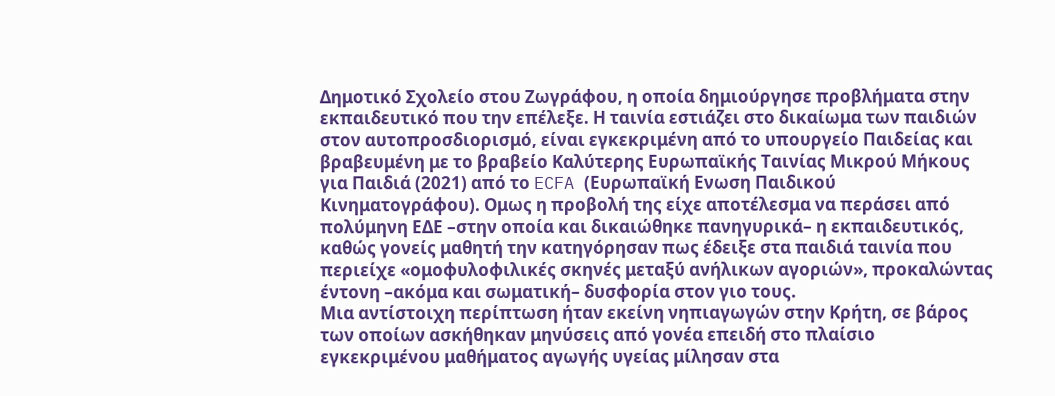Δημοτικό Σχολείο στου Ζωγράφου, η οποία δημιούργησε προβλήματα στην εκπαιδευτικό που την επέλεξε. Η ταινία εστιάζει στο δικαίωμα των παιδιών στον αυτοπροσδιορισμό, είναι εγκεκριμένη από το υπουργείο Παιδείας και βραβευμένη με το βραβείο Καλύτερης Ευρωπαϊκής Ταινίας Μικρού Μήκους για Παιδιά (2021) από το ECFA (Ευρωπαϊκή Ενωση Παιδικού Κινηματογράφου). Ομως η προβολή της είχε αποτέλεσμα να περάσει από πολύμηνη ΕΔΕ –στην οποία και δικαιώθηκε πανηγυρικά– η εκπαιδευτικός, καθώς γονείς μαθητή την κατηγόρησαν πως έδειξε στα παιδιά ταινία που περιείχε «ομοφυλοφιλικές σκηνές μεταξύ ανήλικων αγοριών», προκαλώντας έντονη –ακόμα και σωματική– δυσφορία στον γιο τους.
Μια αντίστοιχη περίπτωση ήταν εκείνη νηπιαγωγών στην Κρήτη, σε βάρος των οποίων ασκήθηκαν μηνύσεις από γονέα επειδή στο πλαίσιο εγκεκριμένου μαθήματος αγωγής υγείας μίλησαν στα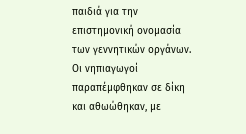παιδιά για την επιστημονική ονομασία των γεννητικών οργάνων. Οι νηπιαγωγοί παραπέμφθηκαν σε δίκη και αθωώθηκαν, με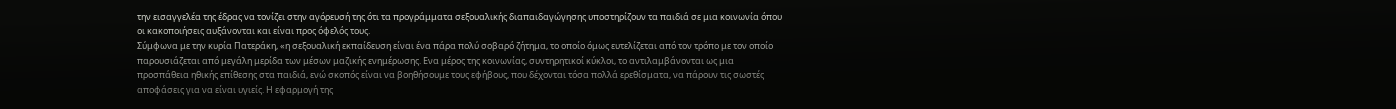την εισαγγελέα της έδρας να τονίζει στην αγόρευσή της ότι τα προγράμματα σεξουαλικής διαπαιδαγώγησης υποστηρίζουν τα παιδιά σε μια κοινωνία όπου οι κακοποιήσεις αυξάνονται και είναι προς όφελός τους.
Σύμφωνα με την κυρία Πατεράκη, «η σεξουαλική εκπαίδευση είναι ένα πάρα πολύ σοβαρό ζήτημα, το οποίο όμως ευτελίζεται από τον τρόπο με τον οποίο παρουσιάζεται από μεγάλη μερίδα των μέσων μαζικής ενημέρωσης. Ενα μέρος της κοινωνίας, συντηρητικοί κύκλοι, το αντιλαμβάνονται ως μια προσπάθεια ηθικής επίθεσης στα παιδιά, ενώ σκοπός είναι να βοηθήσουμε τους εφήβους, που δέχονται τόσα πολλά ερεθίσματα, να πάρουν τις σωστές αποφάσεις για να είναι υγιείς. Η εφαρμογή της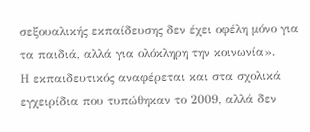σεξουαλικής εκπαίδευσης δεν έχει οφέλη μόνο για τα παιδιά, αλλά για ολόκληρη την κοινωνία».
Η εκπαιδευτικός αναφέρεται και στα σχολικά εγχειρίδια που τυπώθηκαν το 2009, αλλά δεν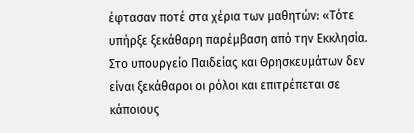έφτασαν ποτέ στα χέρια των μαθητών: «Τότε υπήρξε ξεκάθαρη παρέμβαση από την Εκκλησία. Στο υπουργείο Παιδείας και Θρησκευμάτων δεν είναι ξεκάθαροι οι ρόλοι και επιτρέπεται σε κάποιους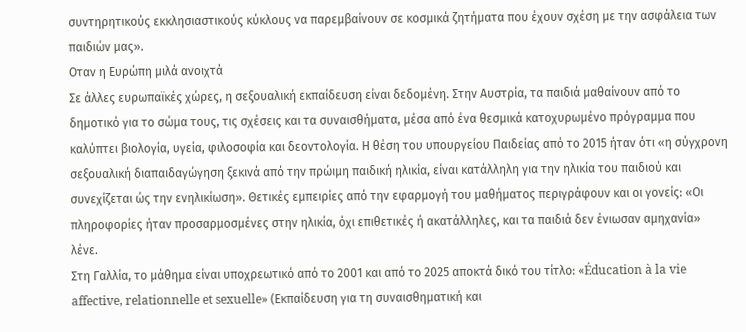συντηρητικούς εκκλησιαστικούς κύκλους να παρεμβαίνουν σε κοσμικά ζητήματα που έχουν σχέση με την ασφάλεια των παιδιών μας».
Οταν η Ευρώπη μιλά ανοιχτά
Σε άλλες ευρωπαϊκές χώρες, η σεξουαλική εκπαίδευση είναι δεδομένη. Στην Αυστρία, τα παιδιά μαθαίνουν από το δημοτικό για το σώμα τους, τις σχέσεις και τα συναισθήματα, μέσα από ένα θεσμικά κατοχυρωμένο πρόγραμμα που καλύπτει βιολογία, υγεία, φιλοσοφία και δεοντολογία. Η θέση του υπουργείου Παιδείας από το 2015 ήταν ότι «η σύγχρονη σεξουαλική διαπαιδαγώγηση ξεκινά από την πρώιμη παιδική ηλικία, είναι κατάλληλη για την ηλικία του παιδιού και συνεχίζεται ώς την ενηλικίωση». Θετικές εμπειρίες από την εφαρμογή του μαθήματος περιγράφουν και οι γονείς: «Οι πληροφορίες ήταν προσαρμοσμένες στην ηλικία, όχι επιθετικές ή ακατάλληλες, και τα παιδιά δεν ένιωσαν αμηχανία» λένε.
Στη Γαλλία, το μάθημα είναι υποχρεωτικό από το 2001 και από το 2025 αποκτά δικό του τίτλο: «Éducation à la vie affective, relationnelle et sexuelle» (Εκπαίδευση για τη συναισθηματική και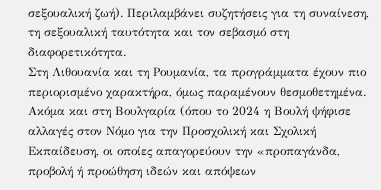σεξουαλική ζωή). Περιλαμβάνει συζητήσεις για τη συναίνεση, τη σεξουαλική ταυτότητα και τον σεβασμό στη διαφορετικότητα.
Στη Λιθουανία και τη Ρουμανία, τα προγράμματα έχουν πιο περιορισμένο χαρακτήρα, όμως παραμένουν θεσμοθετημένα.
Ακόμα και στη Βουλγαρία (όπου το 2024 η Βουλή ψήφισε αλλαγές στον Νόμο για την Προσχολική και Σχολική Εκπαίδευση, οι οποίες απαγορεύουν την «προπαγάνδα, προβολή ή προώθηση ιδεών και απόψεων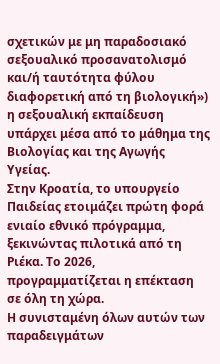σχετικών με μη παραδοσιακό σεξουαλικό προσανατολισμό και/ή ταυτότητα φύλου διαφορετική από τη βιολογική») η σεξουαλική εκπαίδευση υπάρχει μέσα από το μάθημα της Βιολογίας και της Αγωγής Υγείας.
Στην Κροατία, το υπουργείο Παιδείας ετοιμάζει πρώτη φορά ενιαίο εθνικό πρόγραμμα, ξεκινώντας πιλοτικά από τη Ριέκα. Το 2026, προγραμματίζεται η επέκταση σε όλη τη χώρα.
Η συνισταμένη όλων αυτών των παραδειγμάτων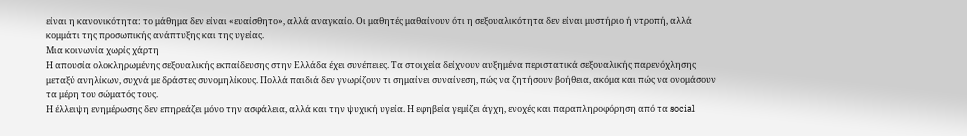είναι η κανονικότητα: το μάθημα δεν είναι «ευαίσθητο», αλλά αναγκαίο. Οι μαθητές μαθαίνουν ότι η σεξουαλικότητα δεν είναι μυστήριο ή ντροπή, αλλά κομμάτι της προσωπικής ανάπτυξης και της υγείας.
Μια κοινωνία χωρίς χάρτη
Η απουσία ολοκληρωμένης σεξουαλικής εκπαίδευσης στην Ελλάδα έχει συνέπειες. Τα στοιχεία δείχνουν αυξημένα περιστατικά σεξουαλικής παρενόχλησης μεταξύ ανηλίκων, συχνά με δράστες συνομηλίκους. Πολλά παιδιά δεν γνωρίζουν τι σημαίνει συναίνεση, πώς να ζητήσουν βοήθεια, ακόμα και πώς να ονομάσουν τα μέρη του σώματός τους.
Η έλλειψη ενημέρωσης δεν επηρεάζει μόνο την ασφάλεια, αλλά και την ψυχική υγεία. Η εφηβεία γεμίζει άγχη, ενοχές και παραπληροφόρηση από τα social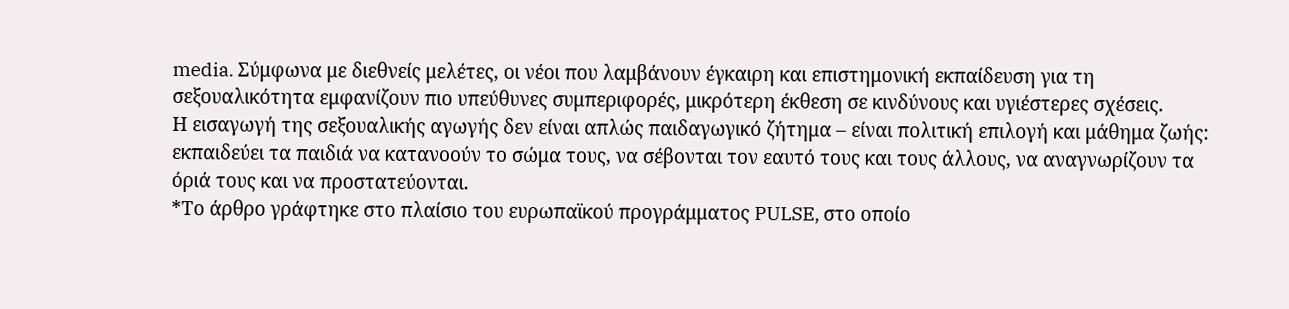media. Σύμφωνα με διεθνείς μελέτες, οι νέοι που λαμβάνουν έγκαιρη και επιστημονική εκπαίδευση για τη σεξουαλικότητα εμφανίζουν πιο υπεύθυνες συμπεριφορές, μικρότερη έκθεση σε κινδύνους και υγιέστερες σχέσεις.
Η εισαγωγή της σεξουαλικής αγωγής δεν είναι απλώς παιδαγωγικό ζήτημα – είναι πολιτική επιλογή και μάθημα ζωής: εκπαιδεύει τα παιδιά να κατανοούν το σώμα τους, να σέβονται τον εαυτό τους και τους άλλους, να αναγνωρίζουν τα όριά τους και να προστατεύονται.
*Το άρθρο γράφτηκε στο πλαίσιο του ευρωπαϊκού προγράμματος PULSE, στο οποίο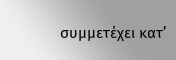συμμετέχει κατ’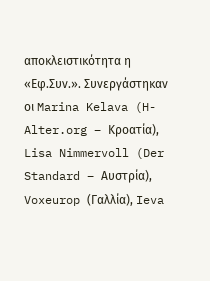αποκλειστικότητα η «Εφ.Συν.». Συνεργάστηκαν οι Marina Kelava (H-Alter.org – Κροατία), Lisa Nimmervoll (Der Standard – Αυστρία), Voxeurop (Γαλλία), Ieva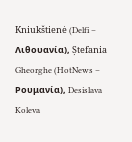Kniukštienė (Delfi – Λιθουανία), Ștefania Gheorghe (HotNews – Ρουμανία), Desislava Koleva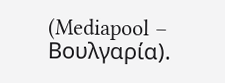(Mediapool – Βουλγαρία).